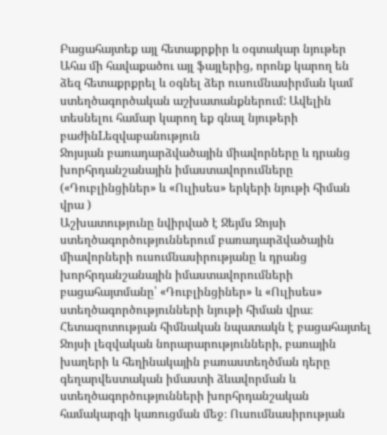Բացահայտեք այլ հետաքրքիր և օգտակար նյութեր
Ահա մի հավաքածու այլ ֆայլերից, որոնք կարող են ձեզ հետաքրքրել և օգնել ձեր ուսումնասիրման կամ ստեղծագործական աշխատանքներում: Ավելին տեսնելու համար կարող եք գնալ նյութերի բաժինLեզվաբանություն
Ջոյսյան բառադարձվածային միավորները և դրանց խորհրդանշանային իմաստավորումները («Դուբլինցիներ» և «Ուլիսես» երկերի նյութի հիման վրա )
Աշխատությունը նվիրված է Ջեյմս Ջոյսի ստեղծագործություններում բառադարձվածային միավորների ուսումնասիրությանը և դրանց խորհրդանշանային իմաստավորումների բացահայտմանը՝ «Դուբլինցիներ» և «Ուլիսես» ստեղծագործությունների նյութի հիման վրա։ Հետազոտության հիմնական նպատակն է բացահայտել Ջոյսի լեզվական նորարարությունների, բառային խաղերի և հեղինակային բառաստեղծման դերը գեղարվեստական իմաստի ձևավորման և ստեղծագործությունների խորհրդանշական համակարգի կառուցման մեջ։ Ուսումնասիրության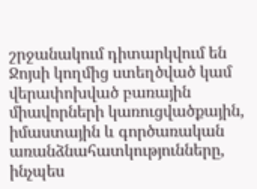շրջանակում դիտարկվում են Ջոյսի կողմից ստեղծված կամ վերափոխված բառային միավորների կառուցվածքային, իմաստային և գործառական առանձնահատկությունները, ինչպես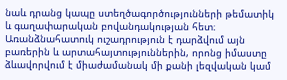նաև դրանց կապը ստեղծագործությունների թեմատիկ և գաղափարական բովանդակության հետ։ Առանձնահատուկ ուշադրություն է դարձվում այն բառերին և արտահայտություններին, որոնց իմաստը ձևավորվում է միաժամանակ մի քանի լեզվական կամ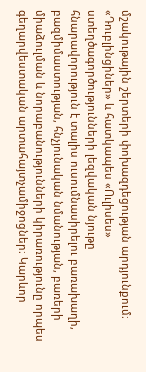մշակութային շերտերի փոխազդեցության արդյունքում։ «Դուբլինցիներ» և հատկապես «Ուլիսես» ստեղծագործությունների լեզվական նյութը հնարավորություն է տալիս ուսումնասիրելու բառախաղի, բազմիմաստության, հնչյունական նմանության, բառերի միաձուլման և նորաբանությունների կիրառությունը որպես գեղարվեստական արտահայտչամիջոցներ։ Կարևոր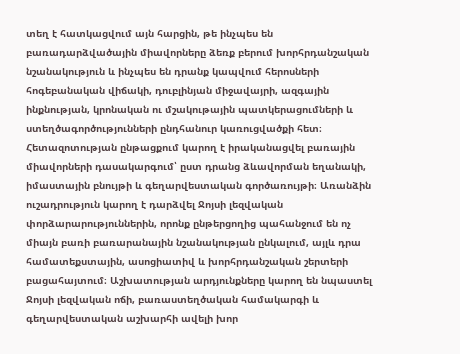տեղ է հատկացվում այն հարցին, թե ինչպես են բառադարձվածային միավորները ձեռք բերում խորհրդանշական նշանակություն և ինչպես են դրանք կապվում հերոսների հոգեբանական վիճակի, դուբլինյան միջավայրի, ազգային ինքնության, կրոնական ու մշակութային պատկերացումների և ստեղծագործությունների ընդհանուր կառուցվածքի հետ։ Հետազոտության ընթացքում կարող է իրականացվել բառային միավորների դասակարգում՝ ըստ դրանց ձևավորման եղանակի, իմաստային բնույթի և գեղարվեստական գործառույթի։ Առանձին ուշադրություն կարող է դարձվել Ջոյսի լեզվական փորձարարություններին, որոնք ընթերցողից պահանջում են ոչ միայն բառի բառարանային նշանակության ընկալում, այլև դրա համատեքստային, ասոցիատիվ և խորհրդանշական շերտերի բացահայտում։ Աշխատության արդյունքները կարող են նպաստել Ջոյսի լեզվական ոճի, բառաստեղծական համակարգի և գեղարվեստական աշխարհի ավելի խոր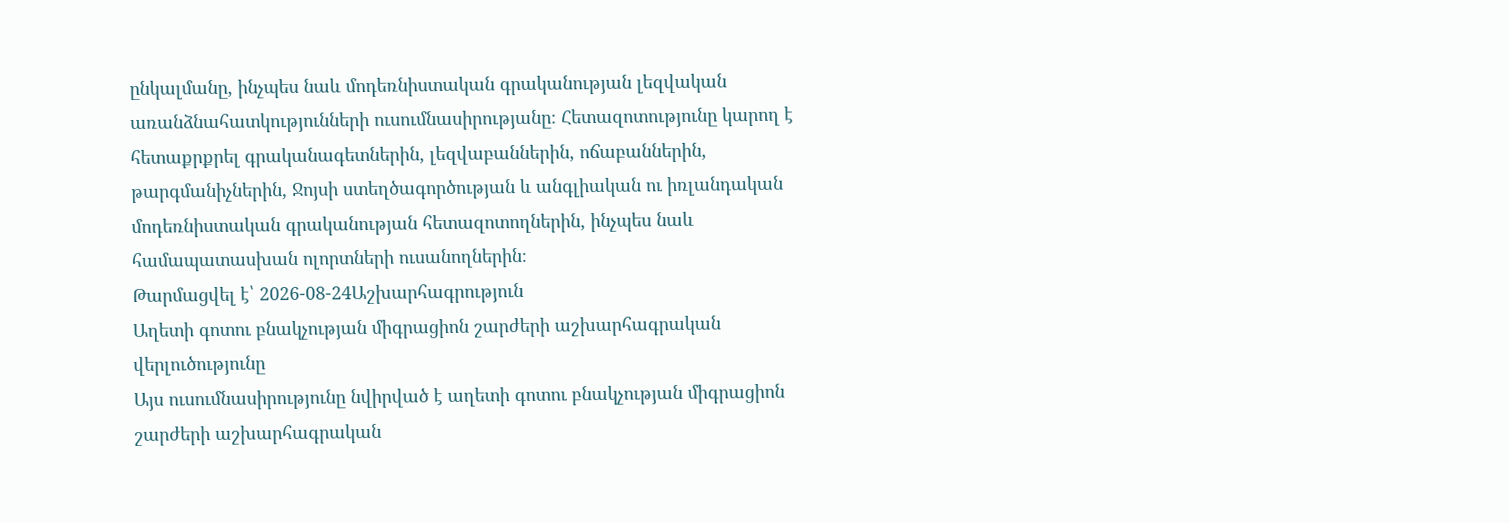ընկալմանը, ինչպես նաև մոդեռնիստական գրականության լեզվական առանձնահատկությունների ուսումնասիրությանը։ Հետազոտությունը կարող է հետաքրքրել գրականագետներին, լեզվաբաններին, ոճաբաններին, թարգմանիչներին, Ջոյսի ստեղծագործության և անգլիական ու իռլանդական մոդեռնիստական գրականության հետազոտողներին, ինչպես նաև համապատասխան ոլորտների ուսանողներին։
Թարմացվել է՝ 2026-08-24Աշխարհագրություն
Աղետի գոտու բնակչության միգրացիոն շարժերի աշխարհագրական վերլուծությունը
Այս ուսումնասիրությունը նվիրված է աղետի գոտու բնակչության միգրացիոն շարժերի աշխարհագրական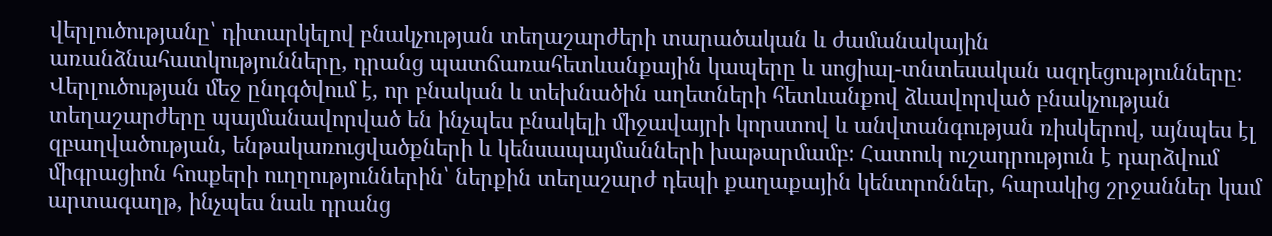վերլուծությանը՝ դիտարկելով բնակչության տեղաշարժերի տարածական և ժամանակային առանձնահատկությունները, դրանց պատճառահետևանքային կապերը և սոցիալ-տնտեսական ազդեցությունները։ Վերլուծության մեջ ընդգծվում է, որ բնական և տեխնածին աղետների հետևանքով ձևավորված բնակչության տեղաշարժերը պայմանավորված են ինչպես բնակելի միջավայրի կորստով և անվտանգության ռիսկերով, այնպես էլ զբաղվածության, ենթակառուցվածքների և կենսապայմանների խաթարմամբ։ Հատուկ ուշադրություն է դարձվում միգրացիոն հոսքերի ուղղություններին՝ ներքին տեղաշարժ դեպի քաղաքային կենտրոններ, հարակից շրջաններ կամ արտագաղթ, ինչպես նաև դրանց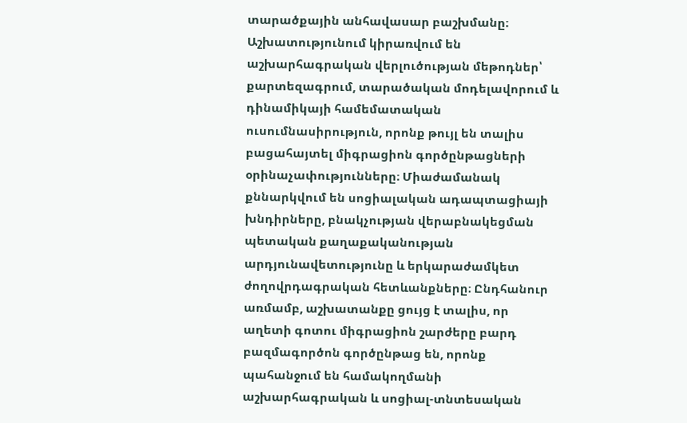տարածքային անհավասար բաշխմանը։ Աշխատությունում կիրառվում են աշխարհագրական վերլուծության մեթոդներ՝ քարտեզագրում, տարածական մոդելավորում և դինամիկայի համեմատական ուսումնասիրություն, որոնք թույլ են տալիս բացահայտել միգրացիոն գործընթացների օրինաչափությունները։ Միաժամանակ քննարկվում են սոցիալական ադապտացիայի խնդիրները, բնակչության վերաբնակեցման պետական քաղաքականության արդյունավետությունը և երկարաժամկետ ժողովրդագրական հետևանքները։ Ընդհանուր առմամբ, աշխատանքը ցույց է տալիս, որ աղետի գոտու միգրացիոն շարժերը բարդ բազմագործոն գործընթաց են, որոնք պահանջում են համակողմանի աշխարհագրական և սոցիալ-տնտեսական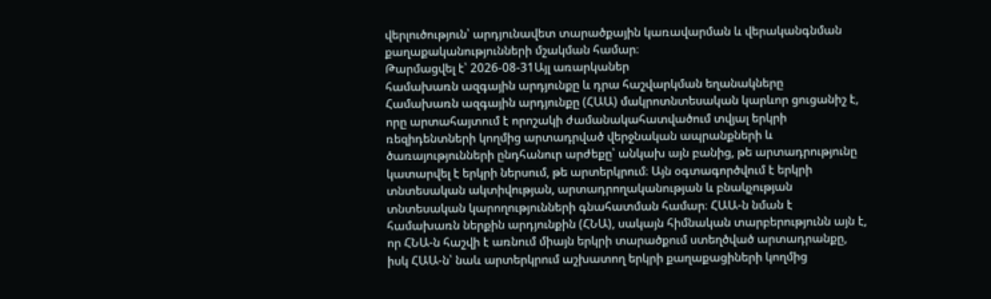վերլուծություն՝ արդյունավետ տարածքային կառավարման և վերականգնման քաղաքականությունների մշակման համար։
Թարմացվել է՝ 2026-08-31Այլ առարկաներ
համախառն ազգային արդյունքը և դրա հաշվարկման եղանակները
Համախառն ազգային արդյունքը (ՀԱԱ) մակրոտնտեսական կարևոր ցուցանիշ է, որը արտահայտում է որոշակի ժամանակահատվածում տվյալ երկրի ռեզիդենտների կողմից արտադրված վերջնական ապրանքների և ծառայությունների ընդհանուր արժեքը՝ անկախ այն բանից, թե արտադրությունը կատարվել է երկրի ներսում, թե արտերկրում։ Այն օգտագործվում է երկրի տնտեսական ակտիվության, արտադրողականության և բնակչության տնտեսական կարողությունների գնահատման համար։ ՀԱԱ-ն նման է համախառն ներքին արդյունքին (ՀՆԱ), սակայն հիմնական տարբերությունն այն է, որ ՀՆԱ-ն հաշվի է առնում միայն երկրի տարածքում ստեղծված արտադրանքը, իսկ ՀԱԱ-ն՝ նաև արտերկրում աշխատող երկրի քաղաքացիների կողմից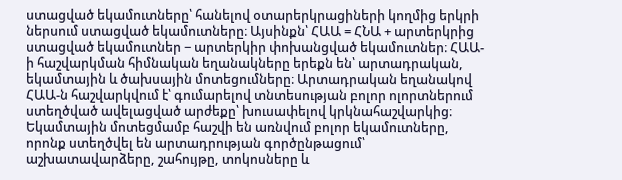ստացված եկամուտները՝ հանելով օտարերկրացիների կողմից երկրի ներսում ստացված եկամուտները։ Այսինքն՝ ՀԱԱ = ՀՆԱ + արտերկրից ստացված եկամուտներ − արտերկիր փոխանցված եկամուտներ։ ՀԱԱ-ի հաշվարկման հիմնական եղանակները երեքն են՝ արտադրական, եկամտային և ծախսային մոտեցումները։ Արտադրական եղանակով ՀԱԱ-ն հաշվարկվում է՝ գումարելով տնտեսության բոլոր ոլորտներում ստեղծված ավելացված արժեքը՝ խուսափելով կրկնահաշվարկից։ Եկամտային մոտեցմամբ հաշվի են առնվում բոլոր եկամուտները, որոնք ստեղծվել են արտադրության գործընթացում՝ աշխատավարձերը, շահույթը, տոկոսները և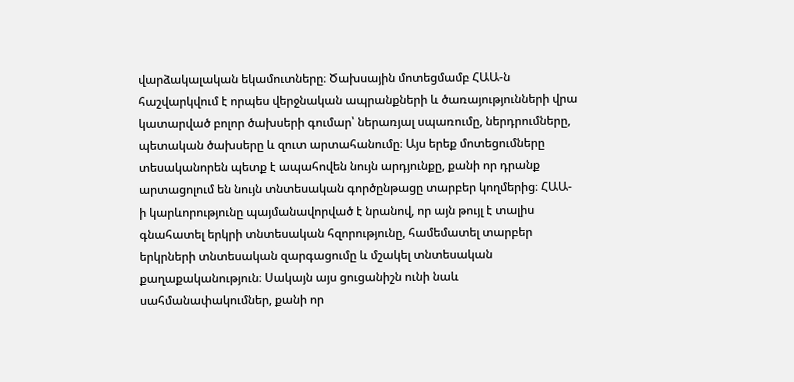վարձակալական եկամուտները։ Ծախսային մոտեցմամբ ՀԱԱ-ն հաշվարկվում է որպես վերջնական ապրանքների և ծառայությունների վրա կատարված բոլոր ծախսերի գումար՝ ներառյալ սպառումը, ներդրումները, պետական ծախսերը և զուտ արտահանումը։ Այս երեք մոտեցումները տեսականորեն պետք է ապահովեն նույն արդյունքը, քանի որ դրանք արտացոլում են նույն տնտեսական գործընթացը տարբեր կողմերից։ ՀԱԱ-ի կարևորությունը պայմանավորված է նրանով, որ այն թույլ է տալիս գնահատել երկրի տնտեսական հզորությունը, համեմատել տարբեր երկրների տնտեսական զարգացումը և մշակել տնտեսական քաղաքականություն։ Սակայն այս ցուցանիշն ունի նաև սահմանափակումներ, քանի որ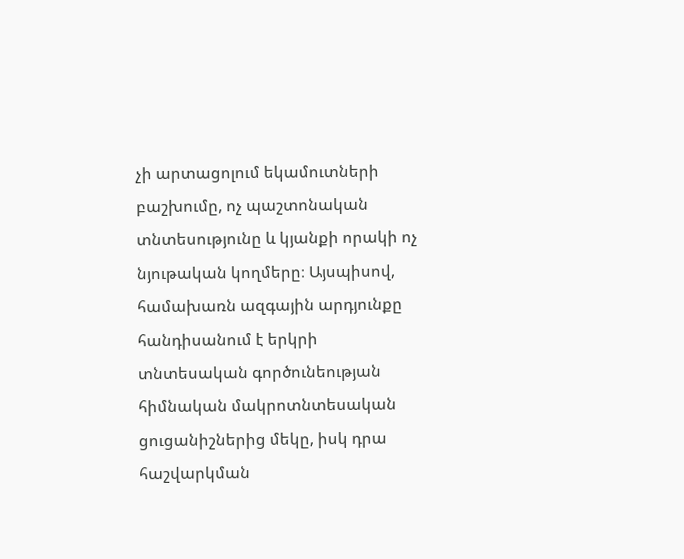չի արտացոլում եկամուտների բաշխումը, ոչ պաշտոնական տնտեսությունը և կյանքի որակի ոչ նյութական կողմերը։ Այսպիսով, համախառն ազգային արդյունքը հանդիսանում է երկրի տնտեսական գործունեության հիմնական մակրոտնտեսական ցուցանիշներից մեկը, իսկ դրա հաշվարկման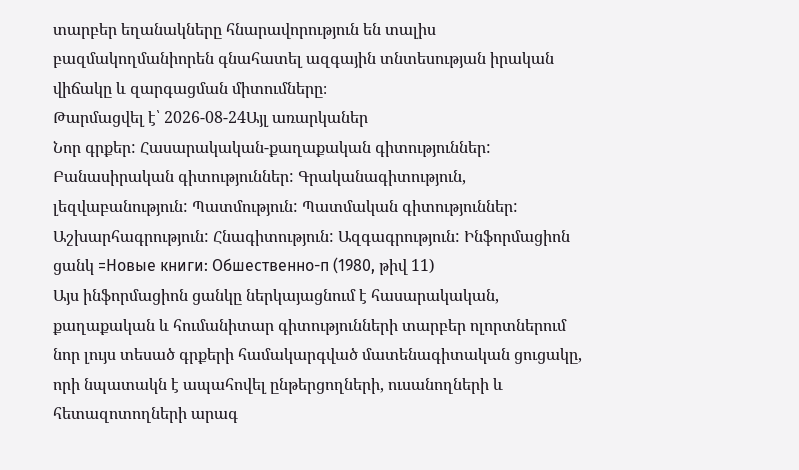տարբեր եղանակները հնարավորություն են տալիս բազմակողմանիորեն գնահատել ազգային տնտեսության իրական վիճակը և զարգացման միտումները։
Թարմացվել է՝ 2026-08-24Այլ առարկաներ
Նոր գրքեր: Հասարակական-քաղաքական գիտություններ: Բանասիրական գիտություններ: Գրականագիտություն, լեզվաբանություն: Պատմություն: Պատմական գիտություններ: Աշխարհագրություն: Հնագիտություն: Ազգագրություն: Ինֆորմացիոն ցանկ =Новые книги: Обшественно-п (1980, թիվ 11)
Այս ինֆորմացիոն ցանկը ներկայացնում է հասարակական, քաղաքական և հումանիտար գիտությունների տարբեր ոլորտներում նոր լույս տեսած գրքերի համակարգված մատենագիտական ցուցակը, որի նպատակն է ապահովել ընթերցողների, ուսանողների և հետազոտողների արագ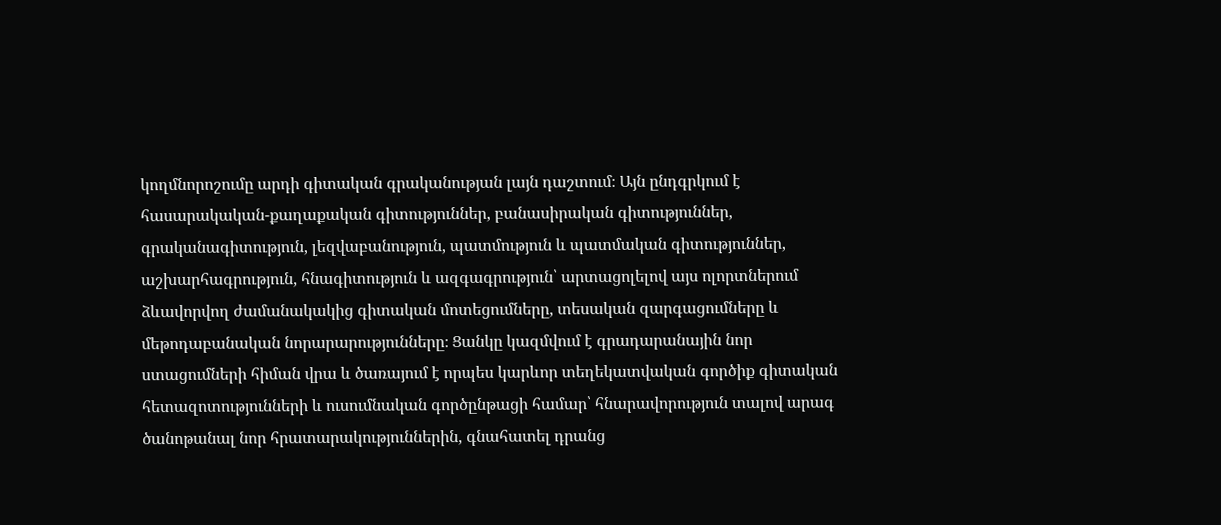կողմնորոշումը արդի գիտական գրականության լայն դաշտում։ Այն ընդգրկում է հասարակական-քաղաքական գիտություններ, բանասիրական գիտություններ, գրականագիտություն, լեզվաբանություն, պատմություն և պատմական գիտություններ, աշխարհագրություն, հնագիտություն և ազգագրություն՝ արտացոլելով այս ոլորտներում ձևավորվող ժամանակակից գիտական մոտեցումները, տեսական զարգացումները և մեթոդաբանական նորարարությունները։ Ցանկը կազմվում է գրադարանային նոր ստացումների հիման վրա և ծառայում է որպես կարևոր տեղեկատվական գործիք գիտական հետազոտությունների և ուսումնական գործընթացի համար՝ հնարավորություն տալով արագ ծանոթանալ նոր հրատարակություններին, գնահատել դրանց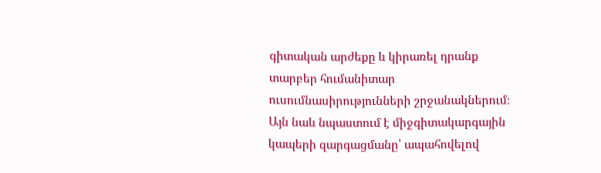գիտական արժեքը և կիրառել դրանք տարբեր հումանիտար ուսումնասիրությունների շրջանակներում։ Այն նաև նպաստում է միջգիտակարգային կապերի զարգացմանը՝ ապահովելով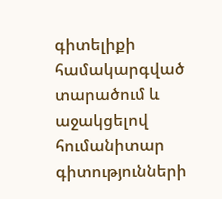գիտելիքի համակարգված տարածում և աջակցելով հումանիտար գիտությունների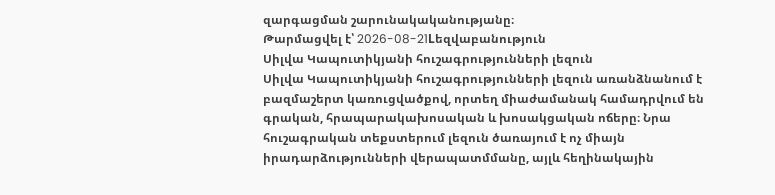զարգացման շարունակականությանը։
Թարմացվել է՝ 2026-08-21Lեզվաբանություն
Սիլվա Կապուտիկյանի հուշագրությունների լեզուն
Սիլվա Կապուտիկյանի հուշագրությունների լեզուն առանձնանում է բազմաշերտ կառուցվածքով, որտեղ միաժամանակ համադրվում են գրական, հրապարակախոսական և խոսակցական ոճերը։ Նրա հուշագրական տեքստերում լեզուն ծառայում է ոչ միայն իրադարձությունների վերապատմմանը, այլև հեղինակային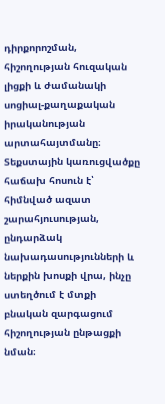դիրքորոշման, հիշողության հուզական լիցքի և ժամանակի սոցիալ-քաղաքական իրականության արտահայտմանը։ Տեքստային կառուցվածքը հաճախ հոսուն է՝ հիմնված ազատ շարահյուսության, ընդարձակ նախադասությունների և ներքին խոսքի վրա, ինչը ստեղծում է մտքի բնական զարգացում հիշողության ընթացքի նման։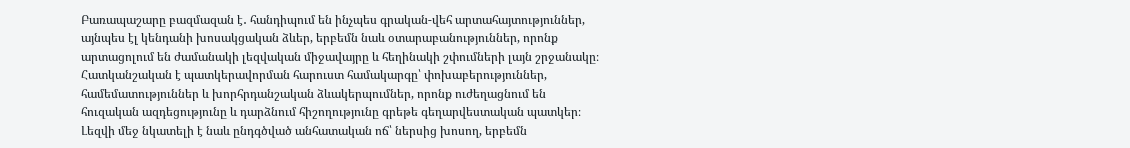Բառապաշարը բազմազան է․ հանդիպում են ինչպես գրական-վեհ արտահայտություններ, այնպես էլ կենդանի խոսակցական ձևեր, երբեմն նաև օտարաբանություններ, որոնք արտացոլում են ժամանակի լեզվական միջավայրը և հեղինակի շփումների լայն շրջանակը։ Հատկանշական է պատկերավորման հարուստ համակարգը՝ փոխաբերություններ, համեմատություններ և խորհրդանշական ձևակերպումներ, որոնք ուժեղացնում են հուզական ազդեցությունը և դարձնում հիշողությունը գրեթե գեղարվեստական պատկեր։ Լեզվի մեջ նկատելի է նաև ընդգծված անհատական ոճ՝ ներսից խոսող, երբեմն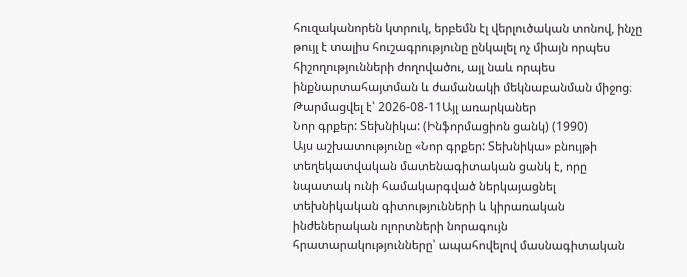հուզականորեն կտրուկ, երբեմն էլ վերլուծական տոնով, ինչը թույլ է տալիս հուշագրությունը ընկալել ոչ միայն որպես հիշողությունների ժողովածու, այլ նաև որպես ինքնարտահայտման և ժամանակի մեկնաբանման միջոց։
Թարմացվել է՝ 2026-08-11Այլ առարկաներ
Նոր գրքեր: Տեխնիկա: (Ինֆորմացիոն ցանկ) (1990)
Այս աշխատությունը «Նոր գրքեր: Տեխնիկա» բնույթի տեղեկատվական մատենագիտական ցանկ է, որը նպատակ ունի համակարգված ներկայացնել տեխնիկական գիտությունների և կիրառական ինժեներական ոլորտների նորագույն հրատարակությունները՝ ապահովելով մասնագիտական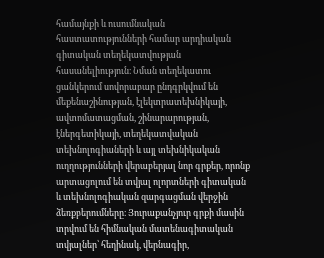համայնքի և ուսումնական հաստատությունների համար արդիական գիտական տեղեկատվության հասանելիություն։ Նման տեղեկատու ցանկերում սովորաբար ընդգրկվում են մեքենաշինության, էլեկտրատեխնիկայի, ավտոմատացման, շինարարության, էներգետիկայի, տեղեկատվական տեխնոլոգիաների և այլ տեխնիկական ուղղությունների վերաբերյալ նոր գրքեր, որոնք արտացոլում են տվյալ ոլորտների գիտական և տեխնոլոգիական զարգացման վերջին ձեռքբերումները։ Յուրաքանչյուր գրքի մասին տրվում են հիմնական մատենագիտական տվյալներ՝ հեղինակ, վերնագիր,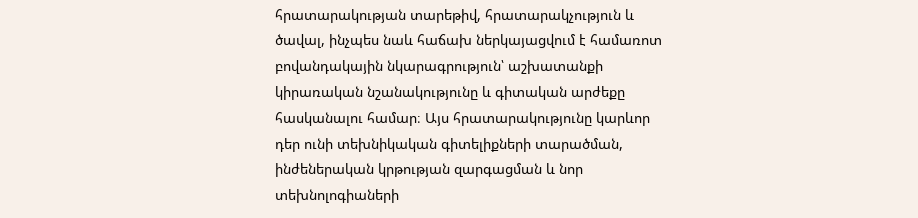հրատարակության տարեթիվ, հրատարակչություն և ծավալ, ինչպես նաև հաճախ ներկայացվում է համառոտ բովանդակային նկարագրություն՝ աշխատանքի կիրառական նշանակությունը և գիտական արժեքը հասկանալու համար։ Այս հրատարակությունը կարևոր դեր ունի տեխնիկական գիտելիքների տարածման, ինժեներական կրթության զարգացման և նոր տեխնոլոգիաների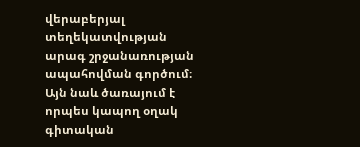վերաբերյալ տեղեկատվության արագ շրջանառության ապահովման գործում։ Այն նաև ծառայում է որպես կապող օղակ գիտական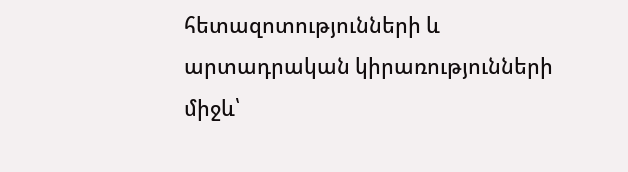հետազոտությունների և արտադրական կիրառությունների միջև՝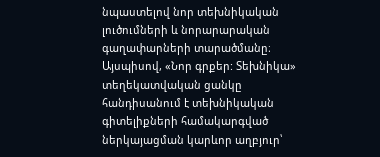նպաստելով նոր տեխնիկական լուծումների և նորարարական գաղափարների տարածմանը։ Այսպիսով, «Նոր գրքեր: Տեխնիկա» տեղեկատվական ցանկը հանդիսանում է տեխնիկական գիտելիքների համակարգված ներկայացման կարևոր աղբյուր՝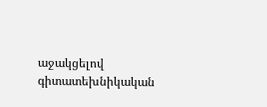աջակցելով գիտատեխնիկական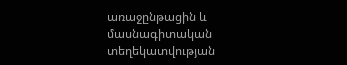առաջընթացին և մասնագիտական տեղեկատվության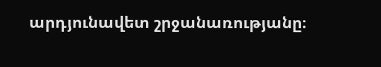արդյունավետ շրջանառությանը։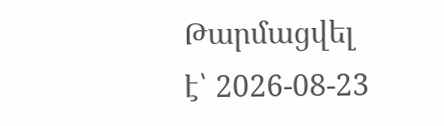Թարմացվել է՝ 2026-08-23